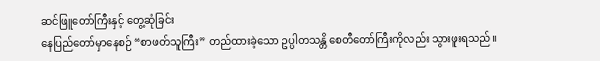ဆင်ဖြူတော်ကြီးနှင့် တွေ့ဆုံခြင်း
နေပြည်တော်မှာနေစဉ် “စာဖတ်သူကြီး” တည်ထားခဲ့သော ဥပ္ပါတသန္တိ စေတီတော်ကြီးကိုလည်း သွားဖူးရသည်။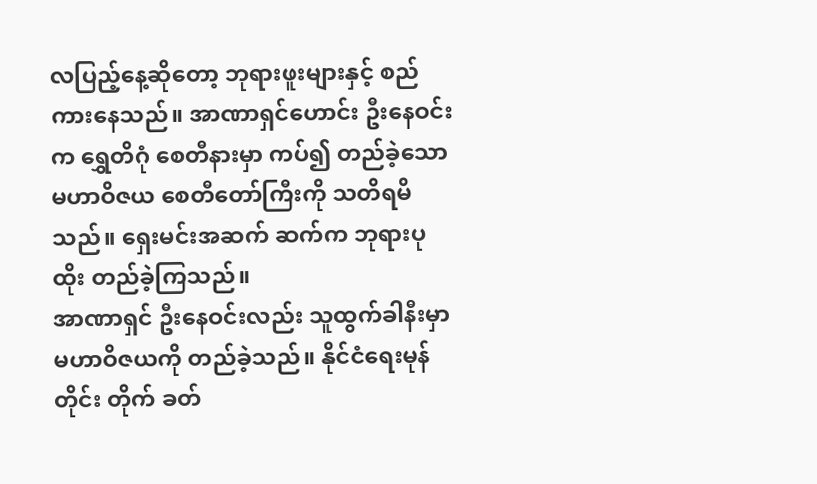လပြည့်နေ့ဆိုတော့ ဘုရားဖူးများနှင့် စည်ကားနေသည်။ အာဏာရှင်ဟောင်း ဦးနေဝင်းက ရွှေတိဂုံ စေတီနားမှာ ကပ်၍ တည်ခဲ့သော မဟာဝိဇယ စေတီတော်ကြီးကို သတိရမိသည်။ ရှေးမင်းအဆက် ဆက်က ဘုရားပုထိုး တည်ခဲ့ကြသည်။
အာဏာရှင် ဦးနေဝင်းလည်း သူထွက်ခါနီးမှာ မဟာဝိဇယကို တည်ခဲ့သည်။ နိုင်ငံရေးမုန်တိုင်း တိုက် ခတ်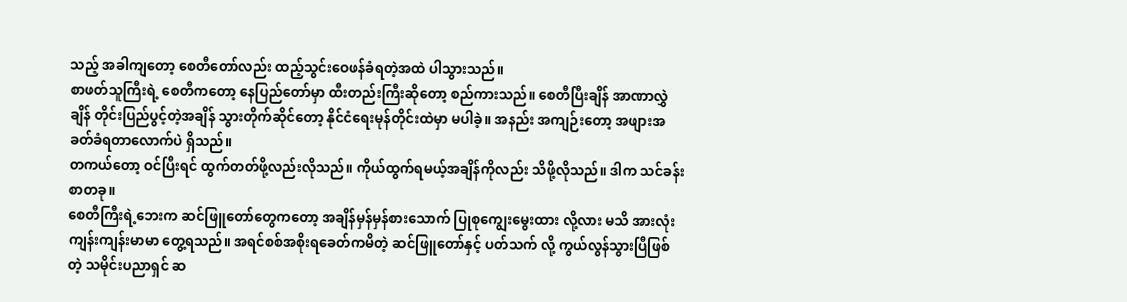သည့် အခါကျတော့ စေတီတော်လည်း ထည့်သွင်းဝေဖန်ခံရတဲ့အထဲ ပါသွားသည်။
စာဖတ်သူကြီးရဲ့ စေတီကတော့ နေပြည်တော်မှာ ထီးတည်းကြီးဆိုတော့ စည်ကားသည်။ စေတီပြီးချိန် အာဏာလွှဲချိန် တိုင်းပြည်ပွင့်တဲ့အချိန် သွားတိုက်ဆိုင်တော့ နိုင်ငံရေးမုန်တိုင်းထဲမှာ မပါခဲ့။ အနည်း အကျဉ်းတော့ အဖျားအခတ်ခံရတာလောက်ပဲ ရှိသည်။
တကယ်တော့ ဝင်ပြီးရင် ထွက်တတ်ဖို့လည်းလိုသည်။ ကိုယ်ထွက်ရမယ့်အချိန်ကိုလည်း သိဖို့လိုသည်။ ဒါက သင်ခန်းစာတခု။
စေတီကြီးရဲ့ဘေးက ဆင်ဖြူတော်တွေကတော့ အချိန်မှန်မှန်စားသောက် ပြုစုကျွေးမွေးထား လို့လား မသိ အားလုံး ကျန်းကျန်းမာမာ တွေ့ရသည်။ အရင်စစ်အစိုးရခေတ်ကမိတဲ့ ဆင်ဖြူတော်နှင့် ပတ်သက် လို့ ကွယ်လွန်သွားပြီဖြစ်တဲ့ သမိုင်းပညာရှင် ဆ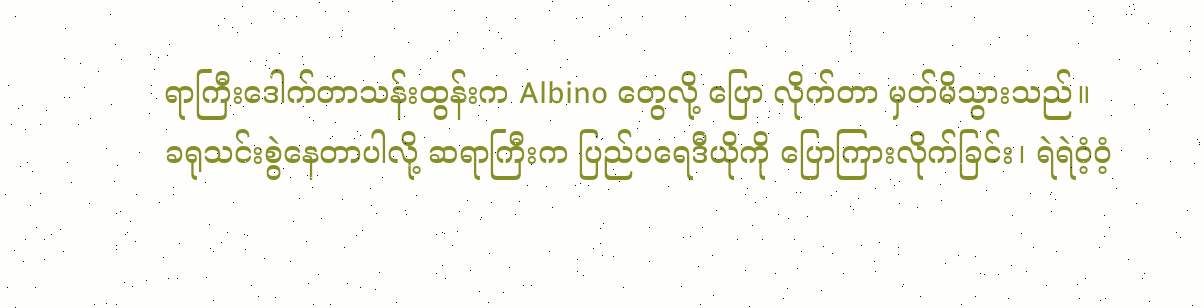ရာကြီးဒေါက်တာသန်းထွန်းက Albino တွေလို့ ပြော လိုက်တာ မှတ်မိသွားသည်။
ခရုသင်းစွဲနေတာပါလို့ ဆရာကြီးက ပြည်ပရေဒီယိုကို ပြောကြားလိုက်ခြင်း၊ ရဲရဲဝံ့ဝံ့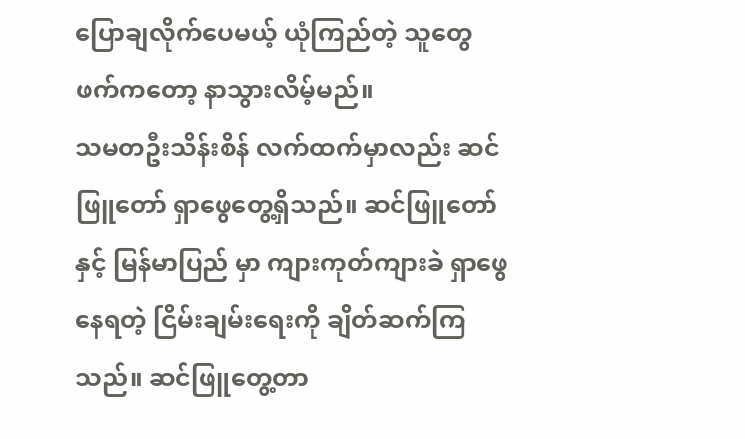ပြောချလိုက်ပေမယ့် ယုံကြည်တဲ့ သူတွေဖက်ကတော့ နာသွားလိမ့်မည်။
သမတဦးသိန်းစိန် လက်ထက်မှာလည်း ဆင်ဖြူတော် ရှာဖွေတွေ့ရှိသည်။ ဆင်ဖြူတော်နှင့် မြန်မာပြည် မှာ ကျားကုတ်ကျားခဲ ရှာဖွေနေရတဲ့ ငြိမ်းချမ်းရေးကို ချိတ်ဆက်ကြသည်။ ဆင်ဖြူတွေ့တာ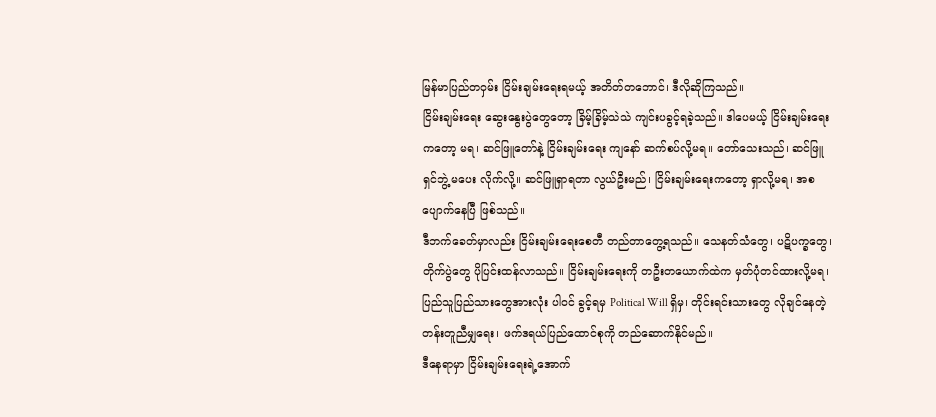မြန်မာပြည်တဝှမ်း ငြိမ်းချမ်းရေးရမယ့် အတိတ်တဘောင်၊ ဒီလိုဆိုကြသည်။
ငြိမ်းချမ်းရေး ဆွေးနွေးပွဲတွေတော့ ခြိမ့်ခြိမ့်သဲသဲ ကျင်းပခွင့်ရခဲ့သည်။ ဒါပေမယ့် ငြိမ်းချမ်းရေးကတော့ မရ၊ ဆင်ဖြူတော်နဲ့ ငြိမ်းချမ်းရေး ကျနော် ဆက်စပ်လို့မရ။ တော်သေးသည်၊ ဆင်ဖြူရှင်ဘွဲ့ မပေး လိုက်လို့။ ဆင်ဖြူရှာရတာ လွယ်ဦးမည်၊ ငြိမ်းချမ်းရေးကတော့ ရှာလို့မရ၊ အစပျောက်နေပြီ ဖြစ်သည်။
ဒီဘက်ခေတ်မှာလည်း ငြိမ်းချမ်းရေးစေတီ တည်တာတွေ့ရသည်။ သေနတ်သံတွေ၊ ပဋိပက္ခတွေ၊ တိုက်ပွဲတွေ ပိုပြင်းထန်လာသည်။ ငြိမ်းချမ်းရေးကို တဦးတယောက်ထဲက မှတ်ပုံတင်ထားလို့မရ၊ ပြည်သူပြည်သားတွေအားလုံး ပါဝင် ခွင့်ရမှ Political Will ရှိမှ၊ တိုင်းရင်းသားတွေ လိုချင်နေတဲ့ တန်းတူညီမျှရေး၊ ဖက်ဒရယ်ပြည်ထောင်စုကို တည်ဆောက်နိုင်မည်။
ဒီနေရာမှာ ငြိမ်းချမ်းရေးရဲ့အောက်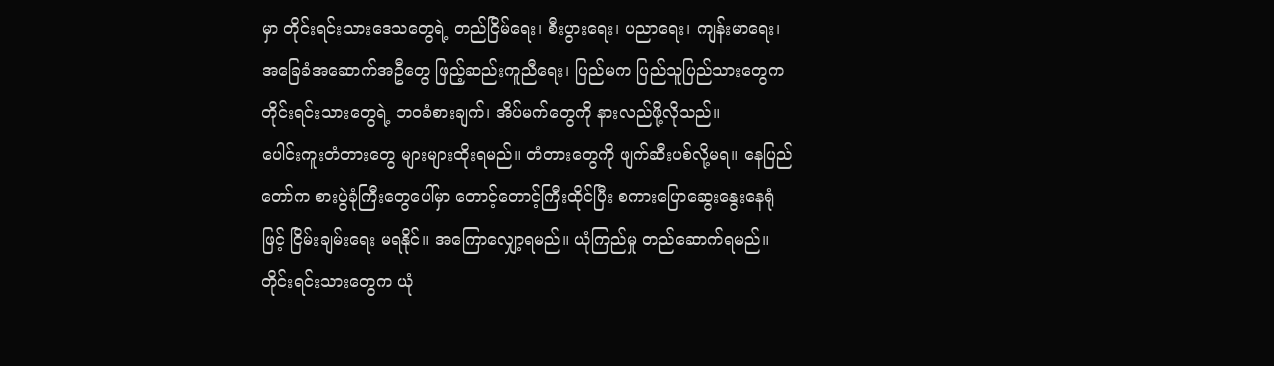မှာ တိုင်းရင်းသားဒေသတွေရဲ့ တည်ငြိမ်ရေး၊ စီးပွားရေး၊ ပညာရေး၊ ကျန်းမာရေး၊ အခြေခံအဆောက်အဦတွေ ဖြည့်ဆည်းကူညီရေး၊ ပြည်မက ပြည်သူပြည်သားတွေက တိုင်းရင်းသားတွေရဲ့ ဘဝခံစားချက်၊ အိပ်မက်တွေကို နားလည်ဖို့လိုသည်။
ပေါင်းကူးတံတားတွေ များများထိုးရမည်။ တံတားတွေကို ဖျက်ဆီးပစ်လို့မရ။ နေပြည်တော်က စားပွဲခုံကြီးတွေပေါ်မှာ တောင့်တောင့်ကြီးထိုင်ပြီး စကားပြောဆွေးနွေးနေရုံဖြင့် ငြိမ်းချမ်းရေး မရနိုင်။ အကြောလျှော့ရမည်။ ယုံကြည်မှု တည်ဆောက်ရမည်။
တိုင်းရင်းသားတွေက ယုံ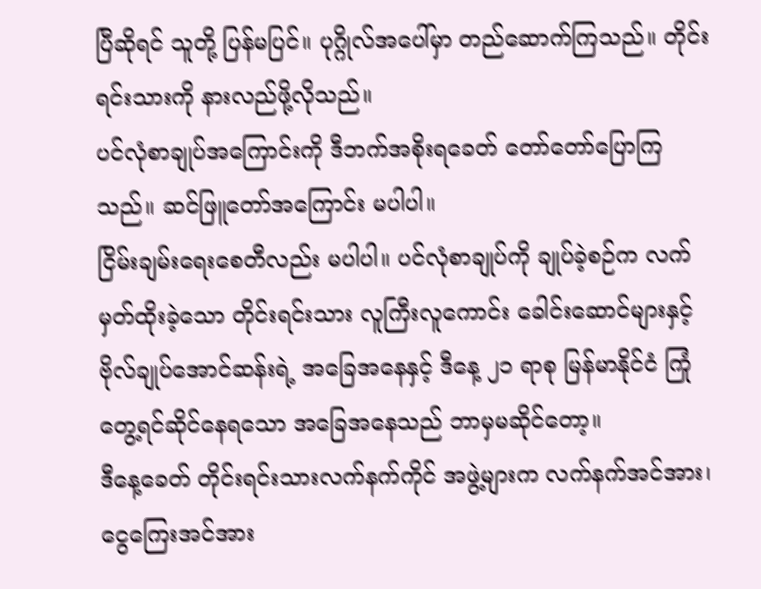ပြီဆိုရင် သူတို့ ပြန်မပြင်။ ပုဂ္ဂိုလ်အပေါ်မှာ တည်ဆောက်ကြသည်။ တိုင်းရင်းသားကို နားလည်ဖို့လိုသည်။
ပင်လုံစာချုပ်အကြောင်းကို ဒီဘက်အစိုးရခေတ် တော်တော်ပြောကြသည်။ ဆင်ဖြူတော်အကြောင်း မပါပါ။
ငြိမ်းချမ်းရေးစေတီလည်း မပါပါ။ ပင်လုံစာချုပ်ကို ချုပ်ခဲ့စဉ်က လက်မှတ်ထိုးခဲ့သော တိုင်းရင်းသား လူကြီးလူကောင်း ခေါင်းဆောင်များနှင့် ဗိုလ်ချုပ်အောင်ဆန်းရဲ့ အခြေအနေနှင့် ဒီနေ့ ၂၁ ရာစု မြန်မာနိုင်ငံ ကြုံတွေ့ရင်ဆိုင်နေရသော အခြေအနေသည် ဘာမှမဆိုင်တော့။
ဒီနေ့ခေတ် တိုင်းရင်းသားလက်နက်ကိုင် အဖွဲ့များက လက်နက်အင်အား၊ ငွေကြေးအင်အား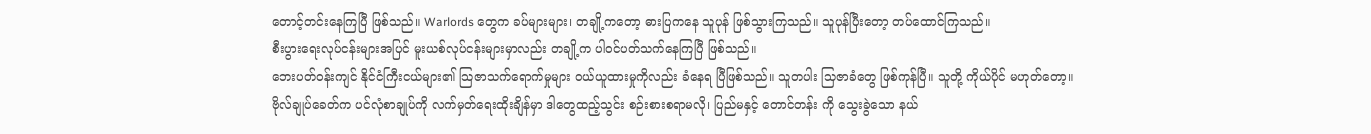တောင့်တင်းနေကြပြီ ဖြစ်သည်။ Warlords တွေက ခပ်များများ၊ တချို့ကတော့ ဓားပြကနေ သူပုန် ဖြစ်သွားကြသည်။ သူပုန်ပြီးတော့ တပ်ထောင်ကြသည်။
စီးပွားရေးလုပ်ငန်းများအပြင် မူးယစ်လုပ်ငန်းများမှာလည်း တချို့က ပါဝင်ပတ်သက်နေကြပြီ ဖြစ်သည်။
ဘေးပတ်ဝန်းကျင် နိုင်ငံကြီးငယ်များ၏ သြဇာသက်ရောက်မှုများ ဝယ်ယူထားမှုကိုလည်း ခံနေရ ပြီဖြစ်သည်။ သူတပါး သြဇာခံတွေ ဖြစ်ကုန်ပြီ။ သူတို့ ကိုယ်ပိုင် မဟုတ်တော့။
ဗိုလ်ချုပ်ခေတ်က ပင်လုံစာချုပ်ကို လက်မှတ်ရေးထိုးချိန်မှာ ဒါတွေထည့်သွင်း စဉ်းစားစရာမလို၊ ပြည်မနှင့် တောင်တန်း ကို သွေးခွဲသော နယ်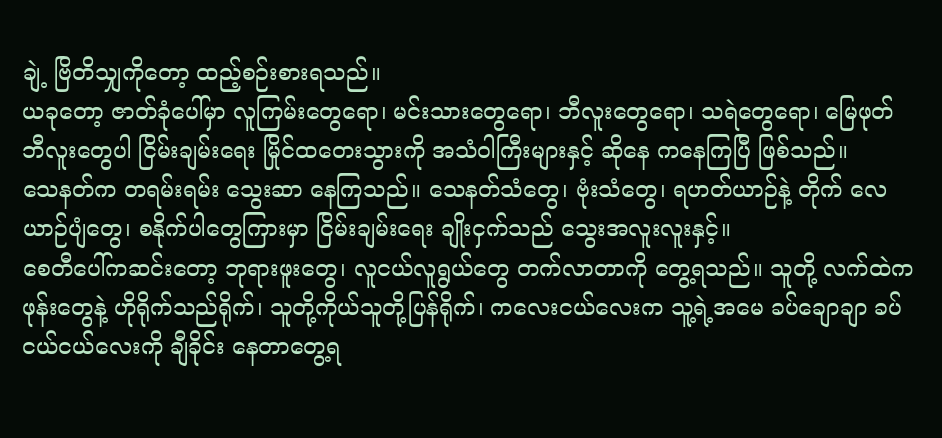ချဲ့ ဗြိတိသျှကိုတော့ ထည့်စဉ်းစားရသည်။
ယခုတော့ ဇာတ်ခုံပေါ်မှာ လူကြမ်းတွေရော၊ မင်းသားတွေရော၊ ဘီလူးတွေရော၊ သရဲတွေရော၊ မြေဖုတ် ဘီလူးတွေပါ ငြိမ်းချမ်းရေး မြိုင်ထတေးသွားကို အသံဝါကြီးများနှင့် ဆိုနေ ကနေကြပြီ ဖြစ်သည်။
သေနတ်က တရမ်းရမ်း သွေးဆာ နေကြသည်။ သေနတ်သံတွေ၊ ဗုံးသံတွေ၊ ရဟတ်ယာဉ်နဲ့ တိုက် လေယာဉ်ပျံတွေ၊ စနိုက်ပါတွေကြားမှာ ငြိမ်းချမ်းရေး ချိုးငှက်သည် သွေးအလူးလူးနှင့်။
စေတီပေါ်ကဆင်းတော့ ဘုရားဖူးတွေ၊ လူငယ်လူရွယ်တွေ တက်လာတာကို တွေ့ရသည်။ သူတို့ လက်ထဲကဖုန်းတွေနဲ့ ဟိုရိုက်သည်ရိုက်၊ သူတို့ကိုယ်သူတို့ပြန်ရိုက်၊ ကလေးငယ်လေးက သူ့ရဲ့အမေ ခပ်ချောချာ ခပ်ငယ်ငယ်လေးကို ချီခိုင်း နေတာတွေ့ရ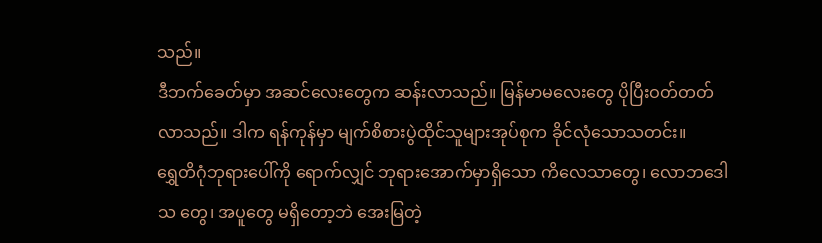သည်။
ဒီဘက်ခေတ်မှာ အဆင်လေးတွေက ဆန်းလာသည်။ မြန်မာမလေးတွေ ပိုပြီးဝတ်တတ်လာသည်။ ဒါက ရန်ကုန်မှာ မျက်စိစားပွဲထိုင်သူများအုပ်စုက ခိုင်လုံသောသတင်း။
ရွှေတိဂုံဘုရားပေါ်ကို ရောက်လျှင် ဘုရားအောက်မှာရှိသော ကိလေသာတွေ၊ လောဘဒေါသ တွေ၊ အပူတွေ မရှိတော့ဘဲ အေးမြတဲ့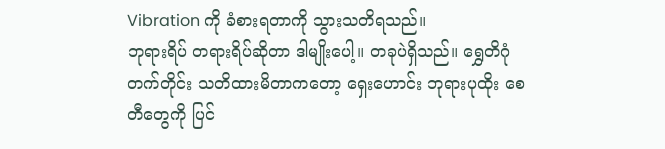Vibration ကို ခံစားရတာကို သွားသတိရသည်။
ဘုရားရိပ် တရားရိပ်ဆိုတာ ဒါမျိုးပေါ့။ တခုပဲရှိသည်။ ရွှေတိဂုံတက်တိုင်း သတိထားမိတာကတော့ ရှေးဟောင်း ဘုရားပုထိုး စေတီတွေကို ပြင်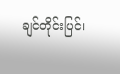ချင်တိုင်းပြင်၊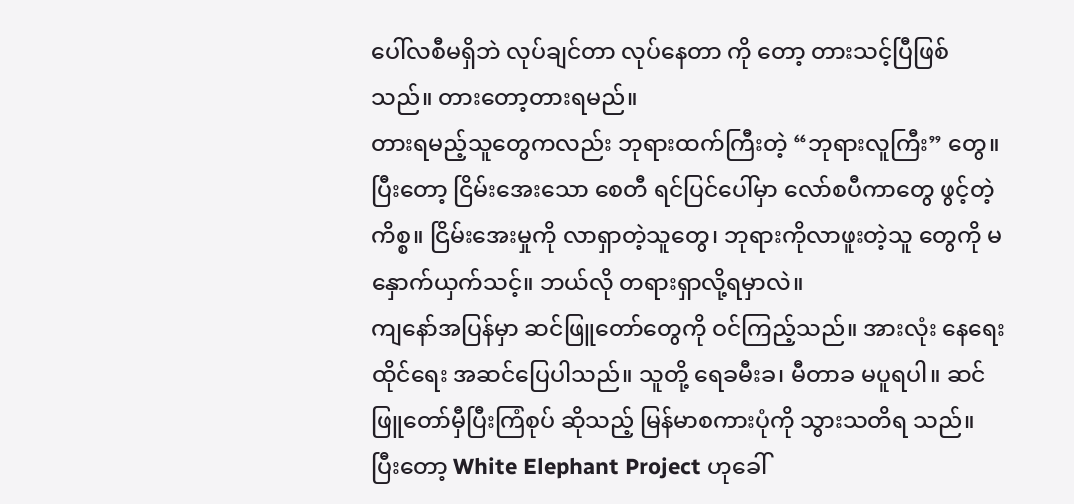ပေါ်လစီမရှိဘဲ လုပ်ချင်တာ လုပ်နေတာ ကို တော့ တားသင့်ပြီဖြစ်သည်။ တားတော့တားရမည်။
တားရမည့်သူတွေကလည်း ဘုရားထက်ကြီးတဲ့ “ဘုရားလူကြီး” တွေ။ ပြီးတော့ ငြိမ်းအေးသော စေတီ ရင်ပြင်ပေါ်မှာ လော်စပီကာတွေ ဖွင့်တဲ့ကိစ္စ။ ငြိမ်းအေးမှုကို လာရှာတဲ့သူတွေ၊ ဘုရားကိုလာဖူးတဲ့သူ တွေကို မနှောက်ယှက်သင့်။ ဘယ်လို တရားရှာလို့ရမှာလဲ။
ကျနော်အပြန်မှာ ဆင်ဖြူတော်တွေကို ဝင်ကြည့်သည်။ အားလုံး နေရေးထိုင်ရေး အဆင်ပြေပါသည်။ သူတို့ ရေခမီးခ၊ မီတာခ မပူရပါ။ ဆင်ဖြူတော်မှီပြီးကြံစုပ် ဆိုသည့် မြန်မာစကားပုံကို သွားသတိရ သည်။
ပြီးတော့ White Elephant Project ဟုခေါ်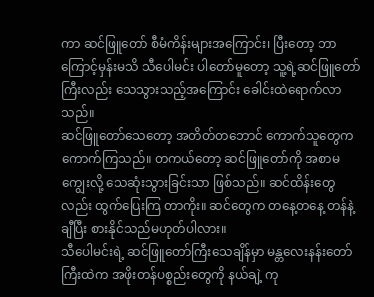ကာ ဆင်ဖြူတော် စီမံကိန်းများအကြောင်း၊ ပြီးတော့ ဘာကြောင့်မှန်းမသိ သီပေါမင်း ပါတော်မူတော့ သူ့ရဲ့ဆင်ဖြူတော်ကြီးလည်း သေသွားသည့်အကြောင်း ခေါင်းထဲရောက်လာသည်။
ဆင်ဖြူတော်သေတော့ အတိတ်တဘောင် ကောက်သူတွေက ကောက်ကြသည်။ တကယ်တော့ ဆင်ဖြူတော်ကို အစာမကျွေးလို့ သေဆုံးသွားခြင်းသာ ဖြစ်သည်။ ဆင်ထိန်းတွေလည်း ထွက်ပြေးကြ တာကိုး။ ဆင်တွေက တနေ့တနေ့ တန်နဲ့ချီပြီး စားနိုင်သည်မဟုတ်ပါလား။
သီပေါမင်းရဲ့ ဆင်ဖြူတော်ကြီးသေချိန်မှာ မန္တလေးနန်းတော်ကြီးထဲက အဖိုးတန်ပစ္စည်းတွေကို နယ်ချဲ့ ကု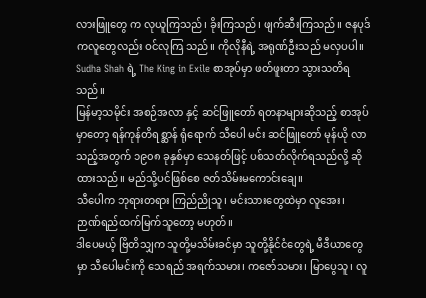လားဖြူတွေ က လုယူကြသည်၊ ခိုးကြသည်၊ ဖျက်ဆီးကြသည်။ ဇနပုဒ်ကလူတွေလည်း ဝင်လုကြ သည်။ ကိုလိုနီရဲ့ အရုဏ်ဦးသည် မလှပပါ။
Sudha Shah ရဲ့ The King in Exile စာအုပ်မှာ ဖတ်ဖူးတာ သွားသတိရသည်။
မြန်မာ့သမိုင်း အစဉ်အလာ နှင့် ဆင်ဖြူတော် ရတနာများဆိုသည့် စာအုပ်မှာတော့ ရန်ကုန်တိရစ္ဆာန် ရုံရောက် သီပေါ မင်း ဆင်ဖြူတော် မုန်ယို လာသည့်အတွက် ၁၉၀၈ ခုနှစ်မှာ သေနတ်ဖြင့် ပစ်သတ်လိုက်ရသည်လို့ ဆိုထားသည်။ မည်သို့ပင်ဖြစ်စေ ဇတ်သိမ်းမကောင်းချေ။
သီပေါက ဘုရားတရား ကြည်ညိုသူ၊ မင်းသားတွေထဲမှာ လူအေး၊ ဉာဏ်ရည်ထက်မြက်သူတော့ မဟုတ်။
ဒါပေမယ့် ဗြိတိသျှက သူတို့မသိမ်းခင်မှာ သူတို့နိုင်ငံတွေရဲ့ မီဒီယာတွေမှာ သီပေါမင်းကို သေရည် အရက်သမား၊ ကဇော်သမား၊ မြာပွေသူ၊ လူ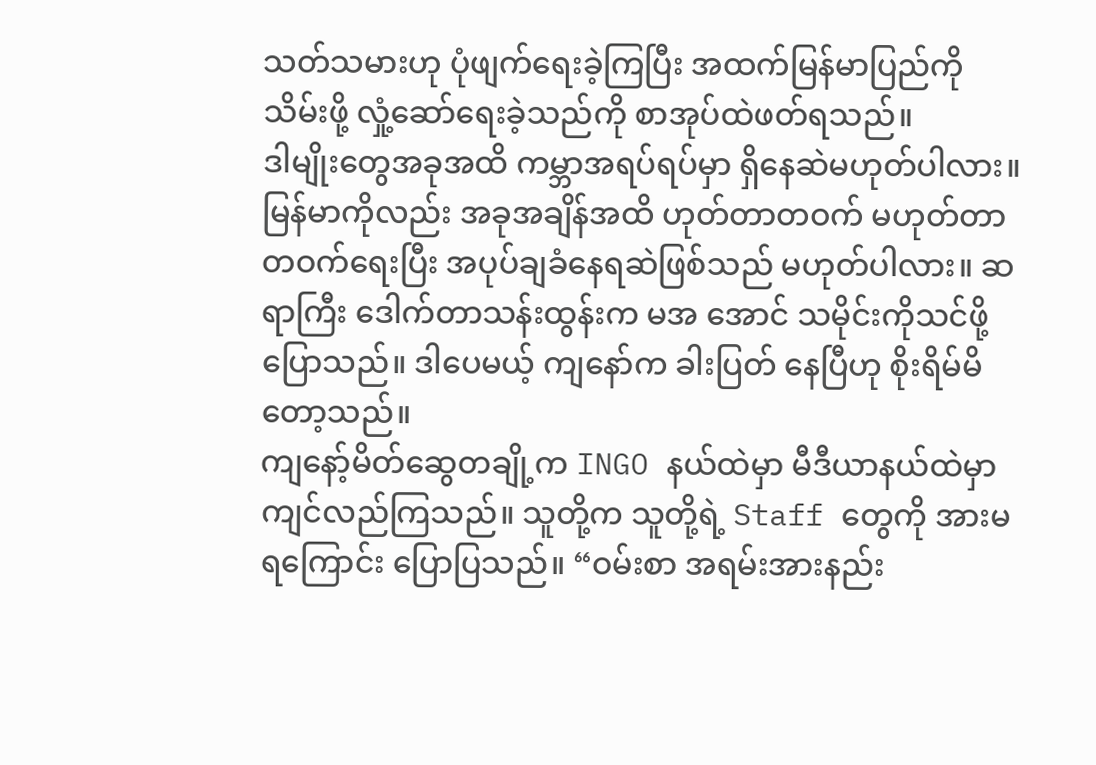သတ်သမားဟု ပုံဖျက်ရေးခဲ့ကြပြီး အထက်မြန်မာပြည်ကို သိမ်းဖို့ လှုံ့ဆော်ရေးခဲ့သည်ကို စာအုပ်ထဲဖတ်ရသည်။
ဒါမျိုးတွေအခုအထိ ကမ္ဘာအရပ်ရပ်မှာ ရှိနေဆဲမဟုတ်ပါလား။ မြန်မာကိုလည်း အခုအချိန်အထိ ဟုတ်တာတဝက် မဟုတ်တာတဝက်ရေးပြီး အပုပ်ချခံနေရဆဲဖြစ်သည် မဟုတ်ပါလား။ ဆရာကြီး ဒေါက်တာသန်းထွန်းက မအ အောင် သမိုင်းကိုသင်ဖို့ ပြောသည်။ ဒါပေမယ့် ကျနော်က ခါးပြတ် နေပြီဟု စိုးရိမ်မိတော့သည်။
ကျနော့်မိတ်ဆွေတချို့က INGO နယ်ထဲမှာ မီဒီယာနယ်ထဲမှာ ကျင်လည်ကြသည်။ သူတို့က သူတို့ရဲ့ Staff တွေကို အားမရကြောင်း ပြောပြသည်။ “ဝမ်းစာ အရမ်းအားနည်း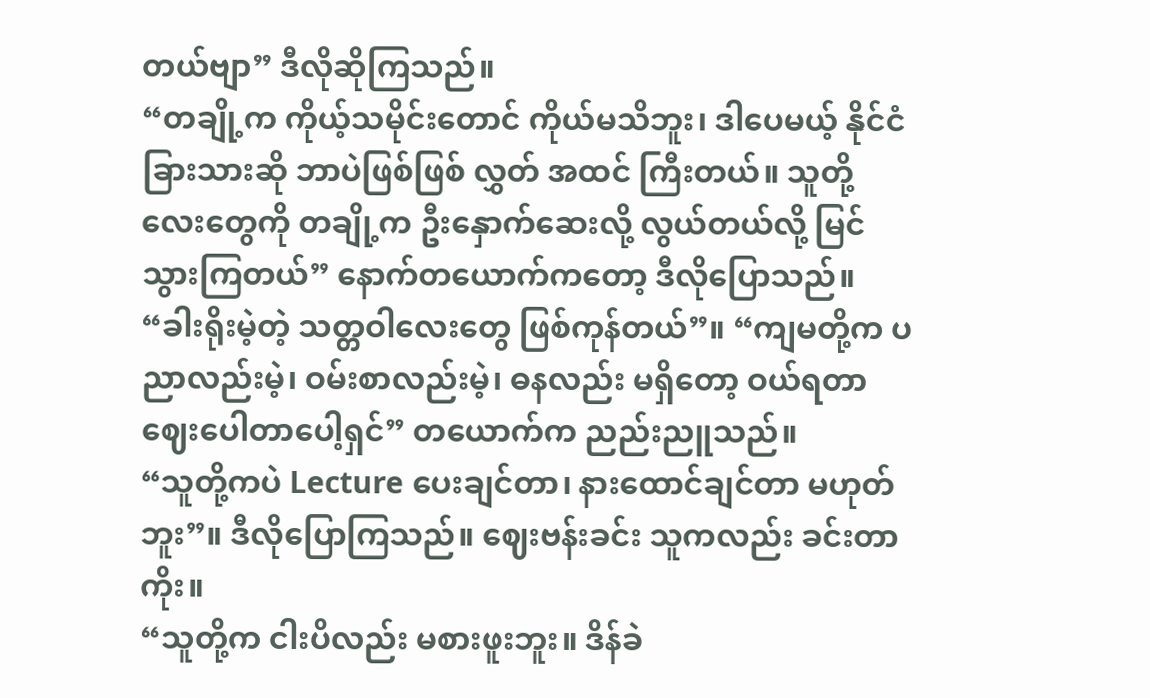တယ်ဗျာ” ဒီလိုဆိုကြသည်။
“တချို့က ကိုယ့်သမိုင်းတောင် ကိုယ်မသိဘူး၊ ဒါပေမယ့် နိုင်ငံခြားသားဆို ဘာပဲဖြစ်ဖြစ် လွှတ် အထင် ကြီးတယ်။ သူတို့လေးတွေကို တချို့က ဦးနှောက်ဆေးလို့ လွယ်တယ်လို့ မြင်သွားကြတယ်” နောက်တယောက်ကတော့ ဒီလိုပြောသည်။
“ခါးရိုးမဲ့တဲ့ သတ္တဝါလေးတွေ ဖြစ်ကုန်တယ်”။ “ကျမတို့က ပညာလည်းမဲ့၊ ဝမ်းစာလည်းမဲ့၊ ဓနလည်း မရှိတော့ ဝယ်ရတာ ဈေးပေါတာပေါ့ရှင်” တယောက်က ညည်းညူသည်။
“သူတို့ကပဲ Lecture ပေးချင်တာ၊ နားထောင်ချင်တာ မဟုတ်ဘူး”။ ဒီလိုပြောကြသည်။ ဈေးဗန်းခင်း သူကလည်း ခင်းတာကိုး။
“သူတို့က ငါးပိလည်း မစားဖူးဘူး။ ဒိန်ခဲ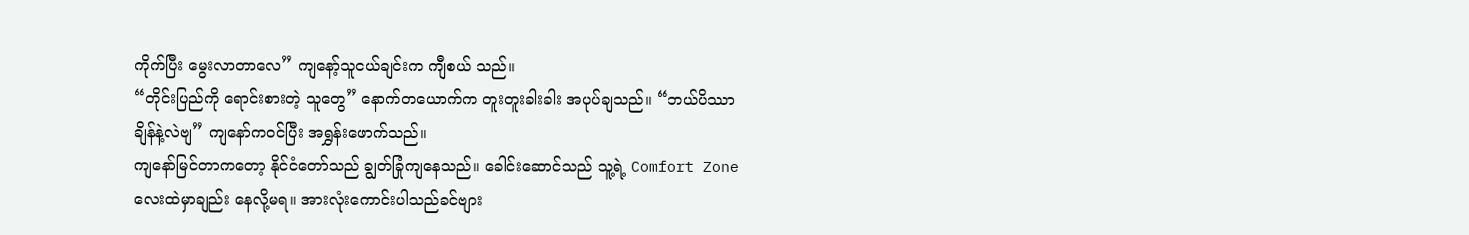ကိုက်ပြီး မွေးလာတာလေ” ကျနော့်သူငယ်ချင်းက ကျီစယ် သည်။
“တိုင်းပြည်ကို ရောင်းစားတဲ့ သူတွေ” နောက်တယောက်က တူးတူးခါးခါး အပုပ်ချသည်။ “ဘယ်ပိဿာ ချိန်နဲ့လဲဗျ” ကျနော်ကဝင်ပြီး အရွှန်းဖောက်သည်။
ကျနော်မြင်တာကတော့ နိုင်ငံတော်သည် ချွတ်ခြုံကျနေသည်။ ခေါင်းဆောင်သည် သူ့ရဲ့ Comfort Zone လေးထဲမှာချည်း နေလို့မရ။ အားလုံးကောင်းပါသည်ခင်ဗျား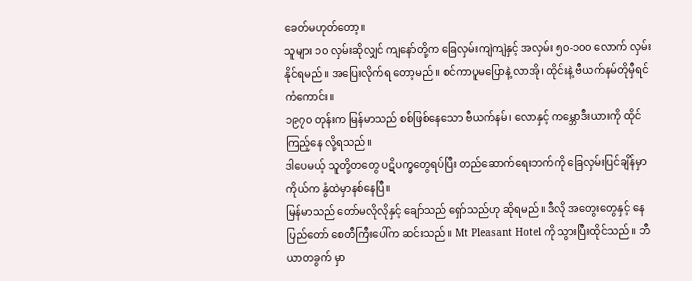ခေတ်မဟုတ်တော့။
သူများ ၁၀ လှမ်းဆိုလျှင် ကျနော်တို့က ခြေလှမ်းကျဲကျဲနှင့် အလှမ်း ၅၀-၁၀၀ လောက် လှမ်းနိုင်ရမည်။ အပြေးလိုက်ရ တော့မည်။ စင်ကာပူမပြောနဲ့ လာအို၊ ထိုင်းနဲ့ ဗီယက်နမ်တိုမှီရင် ကံကောင်း။
၁၉၇၀ တုန်းက မြန်မာသည် စစ်ဖြစ်နေသော ဗီယက်နမ်၊ လောနှင့် ကမ္ဘောဒီးယားကို ထိုင်ကြည့်နေ လို့ရသည်။
ဒါပေမယ့် သူတို့တတွေ ပဋိပက္ခတွေရပ်ပြီး တည်ဆောက်ရေးဘက်ကို ခြေလှမ်းပြင်ချိန်မှာ ကိုယ်က နွံထဲမှာနစ်နေပြီ။
မြန်မာသည် တော်မလိုလိုနှင့် ချော်သည် ရှော်သည်ဟု ဆိုရမည်။ ဒီလို အတွေးတွေနှင့် နေပြည်တော် စေတီကြီးပေါ်က ဆင်းသည်။ Mt Pleasant Hotel ကို သွားပြီးထိုင်သည်။ ဘီယာတခွက် မှာ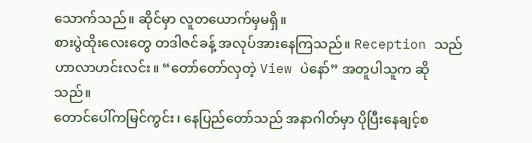သောက်သည်။ ဆိုင်မှာ လူတယောက်မှမရှိ။
စားပွဲထိုးလေးတွေ တဒါဇင်ခန့် အလုပ်အားနေကြသည်။ Reception သည် ဟာလာဟင်းလင်း။ “တော်တော်လှတဲ့ View ပဲနော်” အတူပါသူက ဆိုသည်။
တောင်ပေါ်ကမြင်ကွင်း၊ နေပြည်တော်သည် အနာဂါတ်မှာ ပိုပြီးနေချင့်စ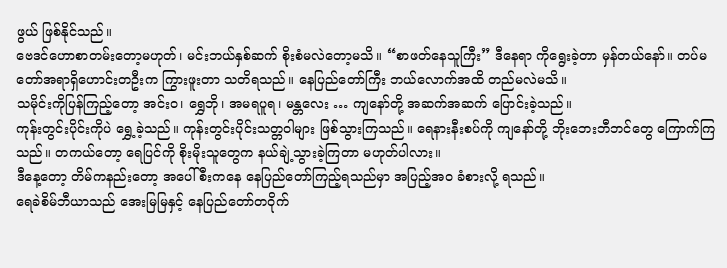ဖွယ် ဖြစ်နိုင်သည်။
ဗေဒင်ဟောစာတမ်းတော့မဟုတ်၊ မင်းဘယ်နှစ်ဆက် စိုးစံမလဲတော့မသိ။ “စာဖတ်နေသူကြီး” ဒီနေရာ ကိုရွေးခဲ့တာ မှန်တယ်နော်။ တပ်မတော်အရာရှိဟောင်းတဦးက ကြွားဖူးတာ သတိရသည်။ နေပြည်တော်ကြီး ဘယ်လောက်အထိ တည်မလဲမသိ။
သမိုင်းကိုပြန်ကြည့်တော့ အင်းဝ၊ ရွှေဘို၊ အမရပူရ၊ မန္တလေး … ကျနော်တို့ အဆက်အဆက် ပြောင်းခဲ့သည်။
ကုန်းတွင်းပိုင်းကိုပဲ ရွှေ့ခဲ့သည်။ ကုန်းတွင်းပိုင်းသတ္တဝါများ ဖြစ်သွားကြသည်။ ရေနားနီးစပ်ကို ကျနော်တို့ ဘိုးဘေးဘီဘင်တွေ ကြောက်ကြသည်။ တကယ်တော့ ရေပြင်ကို စိုးမိုးသူတွေက နယ်ချဲ့သွားခဲ့ကြတာ မဟုတ်ပါလား။
ဒီနေ့တော့ တိမ်ကနည်းတော့ အပေါ်စီးကနေ နေပြည်တော်ကြည့်ရသည်မှာ အပြည့်အဝ ခံစားလို့ ရသည်။
ရေခဲစိမ်ဘီယာသည် အေးမြမြနှင့် နေပြည်တော်တဝိုက်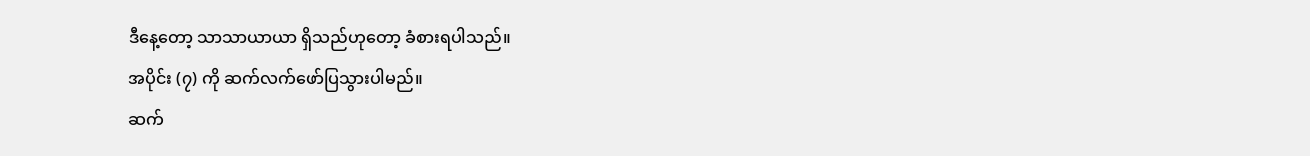ဒီနေ့တော့ သာသာယာယာ ရှိသည်ဟုတော့ ခံစားရပါသည်။
အပိုင်း (၇) ကို ဆက်လက်ဖော်ပြသွားပါမည်။
ဆက်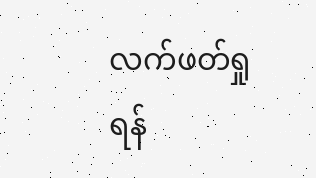လက်ဖတ်ရှုရန်